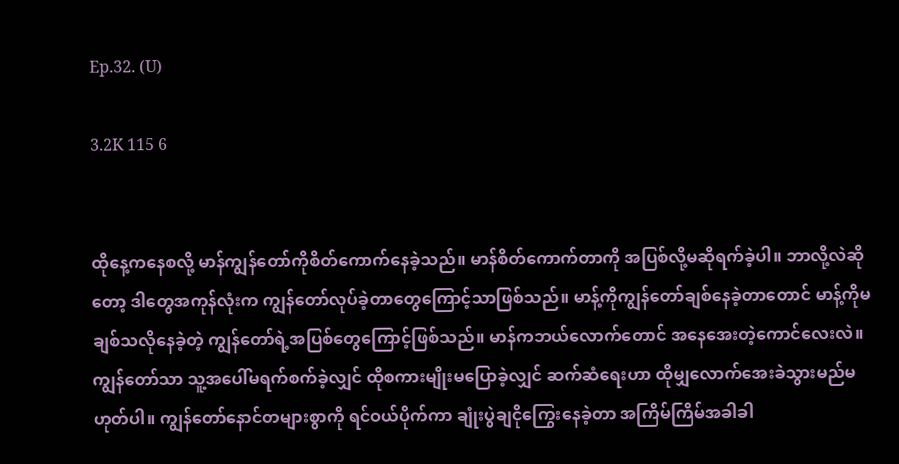Ep.32. (U)

3.2K 115 6


ထိုနေ့ကနေစလို့ မာန်ကျွန်တော်ကိုစိတ်ကောက်နေခဲ့သည်။ မာန်စိတ်ကောက်တာကို အပြစ်လို့မဆိုရက်ခဲ့ပါ။ ဘာလို့လဲဆိုတော့ ဒါတွေအကုန်လုံးက ကျွန်တော်လုပ်ခဲ့တာတွေကြောင့်သာဖြစ်သည်။ မာန့်ကိုကျွန်တော်ချစ်နေခဲ့တာတောင် မာန့်ကိုမချစ်သလိုနေခဲ့တဲ့ ကျွန်တော်ရဲ့အပြစ်တွေကြောင့်ဖြစ်သည်။ မာန်ကဘယ်လောက်တောင် အနေအေးတဲ့ကောင်လေးလဲ။ ကျွန်တော်သာ သူ့အပေါ်မရက်စက်ခဲ့လျှင် ထိုစကားမျိုးမပြောခဲ့လျှင် ဆက်ဆံရေးဟာ ထိုမျှလောက်အေးခဲသွားမည်မဟုတ်ပါ။ ကျွန်တော်နောင်တများစွာကို ရင်ဝယ်ပိုက်ကာ ချုံးပွဲချငိုကြွေးနေခဲ့တာ အကြိမ်ကြိမ်အခါခါ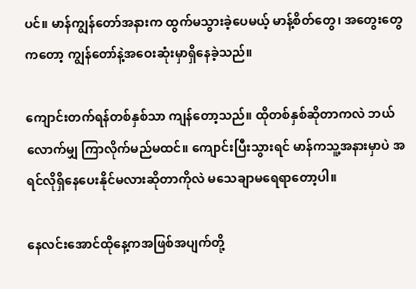ပင်။ မာန်ကျွန်တော်အနားက ထွက်မသွားခဲ့ပေမယ့် မာန့်စိတ်တွေ၊ အတွေးတွေကတော့ ကျွန်တော်နဲ့အဝေးဆုံးမှာရှိနေခဲ့သည်။

ကျောင်းတက်ရန်တစ်နှစ်သာ ကျန်တော့သည်။ ထိုတစ်နှစ်ဆိုတာကလဲ ဘယ်လောက်မျှ ကြာလိုက်မည်မထင်။ ကျောင်းပြီးသွားရင် မာန်ကသူ့အနားမှာပဲ အရင်လိုရှိနေပေးနိုင်မလားဆိုတာကိုလဲ မသေချာမရေရာတော့ပါ။

နေလင်းအောင်ထိုနေ့ကအဖြစ်အပျက်တို့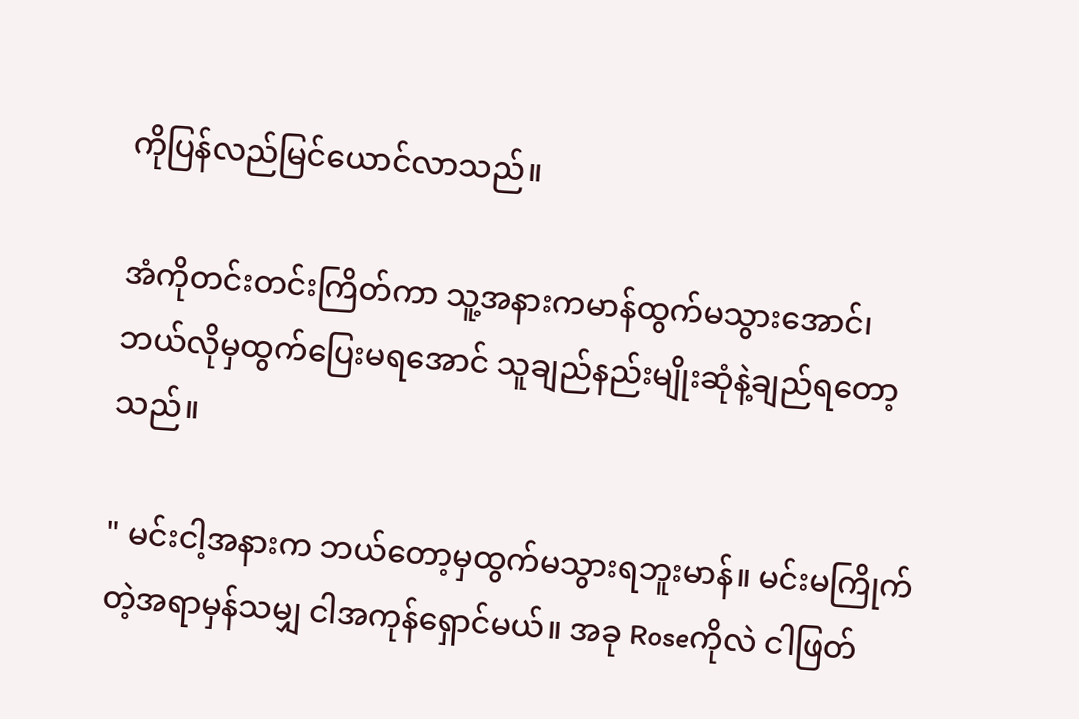ကိုပြန်လည်မြင်ယောင်လာသည်။

အံကိုတင်းတင်းကြိတ်ကာ သူ့အနားကမာန်ထွက်မသွားအောင်၊ ဘယ်လိုမှထွက်ပြေးမရအောင် သူချည်နည်းမျိုးဆုံနဲ့ချည်ရတော့သည်။

" မင်းငါ့အနားက ဘယ်တော့မှထွက်မသွားရဘူးမာန်။ မင်းမကြိုက်တဲ့အရာမှန်သမျှ ငါအကုန်ရှောင်မယ်။ အခု Roseကိုလဲ ငါဖြတ်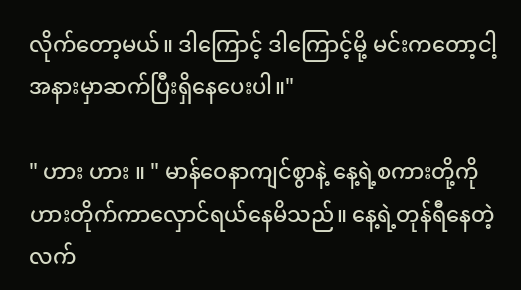လိုက်တော့မယ်။ ဒါကြောင့် ဒါကြောင့်မို့ မင်းကတော့ငါ့အနားမှာဆက်ပြီးရှိနေပေးပါ။"

" ဟား ဟား ။ " မာန်ဝေနာကျင်စွာနဲ့ နေ့ရဲ့စကားတို့ကို ဟားတိုက်ကာလှောင်ရယ်နေမိသည်။ နေ့ရဲ့တုန်ရီနေတဲ့လက်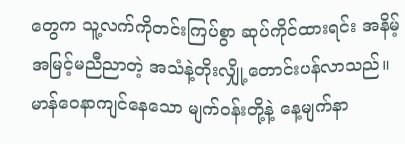တွေက သူ့လက်ကိုတင်းကြပ်စွာ ဆုပ်ကိုင်ထားရင်း အနိမ့်အမြင့်မညီညာတဲ့ အသံနဲ့တိုးလျှို့တောင်းပန်လာသည်။ မာန်ဝေနာကျင်နေသော မျက်ဝန်းတို့နဲ့ နေ့မျက်နာ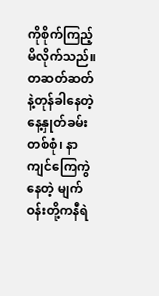ကိုစိုက်ကြည့်မိလိုက်သည်။ တဆတ်ဆတ်နဲ့တုန်ခါနေတဲ့ နေ့နှုတ်ခမ်းတစ်စုံ၊ နာကျင်ကြေကွဲနေတဲ့ မျက်ဝန်းတို့ကနီရဲ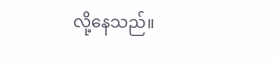လို့နေသည်။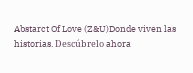Abstarct Of Love (Z&U)Donde viven las historias. Descúbrelo ahora